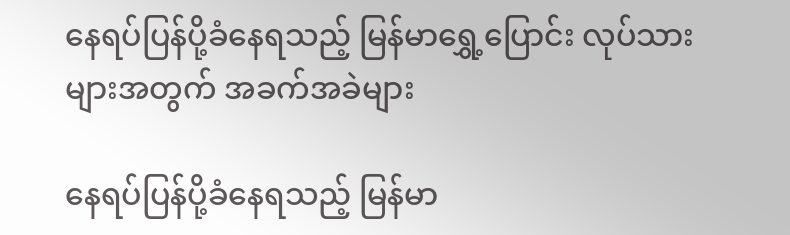နေရပ်ပြန်ပို့ခံနေရသည့် မြန်မာရွှေ့ပြောင်း လုပ်သားများအတွက် အခက်အခဲများ

နေရပ်ပြန်ပို့ခံနေရသည့် မြန်မာ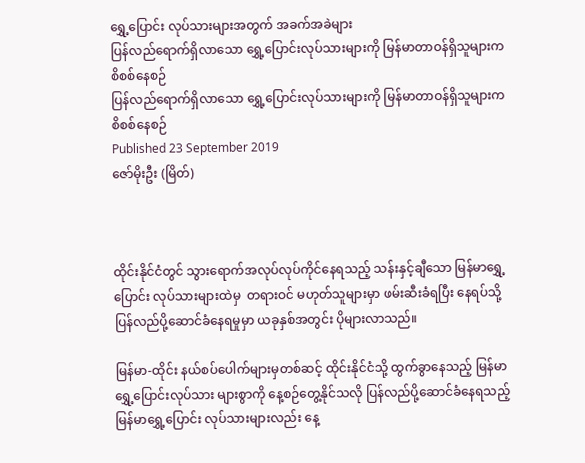ရွှေ့ပြောင်း လုပ်သားများအတွက် အခက်အခဲများ
ပြန်လည်ရောက်ရှိလာသော ရွှေ့ပြောင်းလုပ်သားများကို မြန်မာတာဝန်ရှိသူများက စိစစ်နေစဉ်
ပြန်လည်ရောက်ရှိလာသော ရွှေ့ပြောင်းလုပ်သားများကို မြန်မာတာဝန်ရှိသူများက စိစစ်နေစဉ်
Published 23 September 2019
ဇော်မိုးဦး (မြိတ်)



ထိုင်းနိုင်ငံတွင် သွားရောက်အလုပ်လုပ်ကိုင်နေရသည့် သန်းနှင့်ချီသော မြန်မာရွှေ့ပြောင်း လုပ်သားများထဲမှ  တရားဝင် မဟုတ်သူများမှာ ဖမ်းဆီးခံရပြီး နေရပ်သို့ ပြန်လည်ပို့ဆောင်ခံနေရမှုမှာ ယခုနှစ်အတွင်း ပိုများလာသည်။

မြန်မာ-ထိုင်း နယ်စပ်ပေါက်များမှတစ်ဆင့် ထိုင်းနိုင်ငံသို့ ထွက်ခွာနေသည့် မြန်မာရွှေ့ပြောင်းလုပ်သား များစွာကို နေ့စဉ်တွေ့နိုင်သလို ပြန်လည်ပို့ဆောင်ခံနေရသည့် မြန်မာရွှေ့ပြောင်း လုပ်သားများလည်း နေ့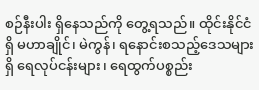စဉ်နီးပါး ရှိနေသည်ကို တွေ့ရသည်။ ထိုင်းနိုင်ငံရှိ မဟာချိုင်၊ မဲကွန်၊ ရနောင်းစသည့်ဒေသများရှိ ရေလုပ်ငန်းများ၊ ရေထွက်ပစ္စည်း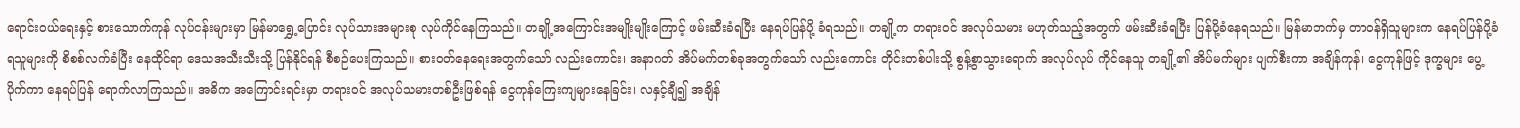ရောင်းဝယ်ရေးနှင့် စားသောက်ကုန် လုပ်ငန်းများမှာ မြန်မာရွှေ့ပြောင်း လုပ်သားအများစု လုပ်ကိုင်နေကြသည်။ တချို့အကြောင်းအမျိုးမျိုးကြောင့် ဖမ်းဆီးခံရပြီး နေရပ်ပြန်ပို့ ခံရသည်။ တချို့က တရားဝင် အလုပ်သမား မဟုတ်သည့်အတွက် ဖမ်းဆီးခံရပြီး ပြန်ပို့ခံနေရသည်။ မြန်မာဘက်မှ တာဝန်ရှိသူများက နေရပ်ပြန်ပို့ခံရသူများကို စိစစ်လက်ခံပြီး နေထိုင်ရာ ဒေသအသီးသီးသို့ ပြန်နိုင်ရန် စီစဉ်ပေးကြသည်။ စားဝတ်နေရေးအတွက်သော် လည်းကောင်း၊ အနာဂတ် အိပ်မက်တစ်ခုအတွက်သော် လည်းကောင်း တိုင်းတစ်ပါးသို့ စွန့်စွာသွားရောက် အလုပ်လုပ် ကိုင်နေသူ တချို့၏ အိပ်မက်များ ပျက်စီးကာ အချိန်ကုန်၊ ငွေကုန်ဖြင့် ဒုက္ခများ ပွေ့ပိုက်ကာ နေရပ်ပြန် ရောက်လာကြသည်။ အဓိက အကြောင်းရင်းမှာ တရားဝင် အလုပ်သမားတစ်ဦးဖြစ်ရန် ငွေကုန်ကြေးကျများနေခြင်း၊ လနှင့်ချီ၍ အချိန်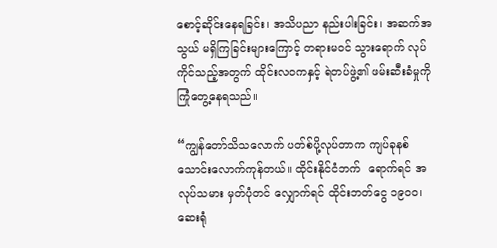စောင့်ဆိုင်းနေရခြင်း၊ အသိပညာ နည်းပါးခြင်း၊ အဆက်အသွယ် မရှိကြခြင်းများကြောင့် တရားမဝင် သွားရောက် လုပ်ကိုင်သည့်အတွက် ထိုင်းလဝကနှင့် ရဲတပ်ဖွဲ့၏ ဖမ်းဆီးခံမှုကို ကြုံတွေ့နေရသည်။

“ကျွန်တော်သိသလောက် ပတ်စ်ပို့လုပ်တာက ကျပ်ခုနစ်သောင်းလောက်ကုန်တယ်။ ထိုင်းနိုင်ငံဘက်  ရောက်ရင် အလုပ်သမား မှတ်ပုံတင် လျှောက်ရင် ထိုင်းဘတ်ငွေ ၁၉၀၀၊ ဆေးရုံ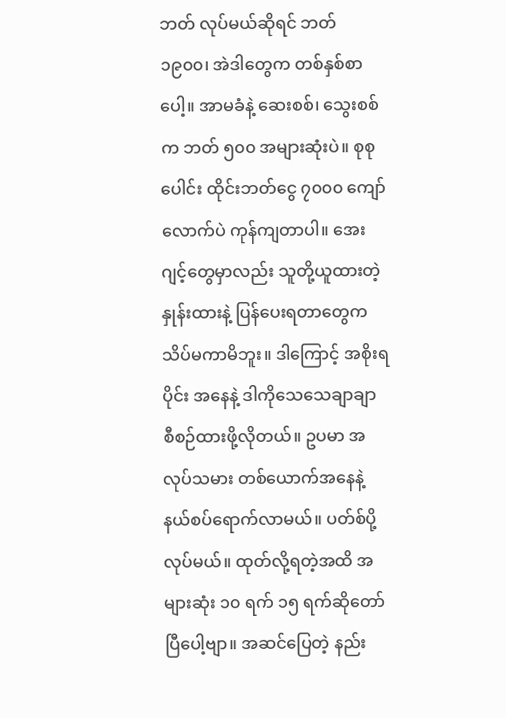ဘတ် လုပ်မယ်ဆိုရင် ဘတ် ၁၉၀၀၊ အဲဒါတွေက တစ်နှစ်စာပေါ့။ အာမခံနဲ့ ဆေးစစ်၊ သွေးစစ်က ဘတ် ၅၀၀ အများဆုံးပဲ။ စုစုပေါင်း ထိုင်းဘတ်ငွေ ၇၀၀၀ ကျော်လောက်ပဲ ကုန်ကျတာပါ။ အေးဂျင့်တွေမှာလည်း သူတို့ယူထားတဲ့ နှုန်းထားနဲ့ ပြန်ပေးရတာတွေက သိပ်မကာမိဘူး။ ဒါကြောင့် အစိုးရပိုင်း အနေနဲ့ ဒါကိုသေသေချာချာ စီစဉ်ထားဖို့လိုတယ်။ ဥပမာ အလုပ်သမား တစ်ယောက်အနေနဲ့ နယ်စပ်ရောက်လာမယ်။ ပတ်စ်ပို့လုပ်မယ်။ ထုတ်လို့ရတဲ့အထိ အများဆုံး ၁၀ ရက် ၁၅ ရက်ဆိုတော်ပြီပေါ့ဗျာ။ အဆင်ပြေတဲ့ နည်း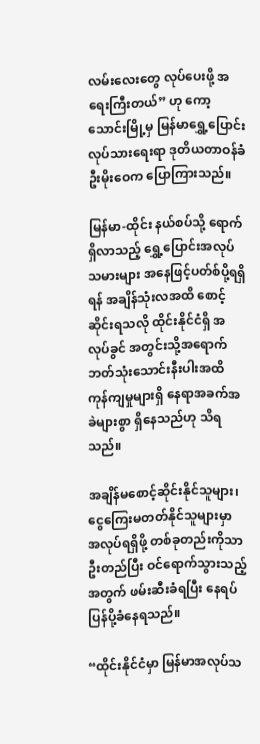လမ်းလေးတွေ လုပ်ပေးဖို့ အရေးကြီးတယ်” ဟု ကော့သောင်းမြို့မှ မြန်မာရွှေ့ပြောင်းလုပ်သားရေးရာ ဒုတိယတာဝန်ခံ ဦးမိုးဝေက ပြောကြားသည်။

မြန်မာ-ထိုင်း နယ်စပ်သို့ ရောက်ရှိလာသည့် ရွှေ့ပြောင်းအလုပ်သမားများ အနေဖြင့်ပတ်စ်ပို့ရရှိရန် အချိန်သုံးလအထိ စောင့်ဆိုင်းရသလို ထိုင်းနိုင်ငံရှိ အလုပ်ခွင် အတွင်းသို့အရောက် ဘတ်သုံးသောင်းနီးပါးအထိ ကုန်ကျမှုများရှိ နေရာအခက်အခဲများစွာ ရှိနေသည်ဟု သိရသည်။

အချိန်မစောင့်ဆိုင်းနိုင်သူများ၊ ငွေကြေးမတတ်နိုင်သူများမှာ အလုပ်ရရှိဖို့ တစ်ခုတည်းကိုသာ ဦးတည်ပြီး ဝင်ရောက်သွားသည့်အတွက် ဖမ်းဆီးခံရပြီး နေရပ်ပြန်ပို့ခံနေရသည်။

“ထိုင်းနိုင်ငံမှာ မြန်မာအလုပ်သ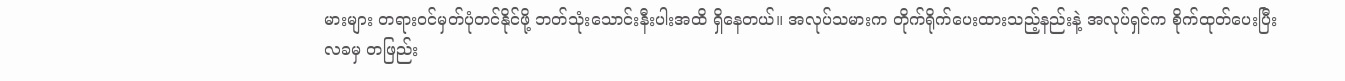မားများ တရားဝင်မှတ်ပုံတင်နိုင်ဖို့ ဘတ်သုံးသောင်းနီးပါးအထိ ရှိနေတယ်။ အလုပ်သမားက တိုက်ရိုက်ပေးထားသည့်နည်းနဲ့ အလုပ်ရှင်က စိုက်ထုတ်ပေးပြီး လခမှ တဖြည်း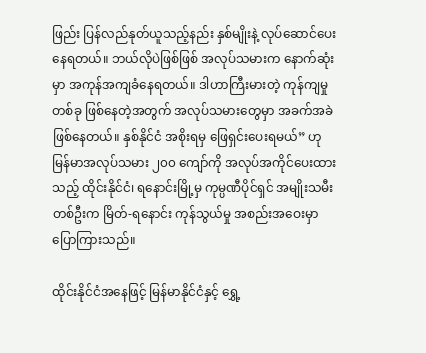ဖြည်း ပြန်လည်နုတ်ယူသည့်နည်း နှစ်မျိုးနဲ့ လုပ်ဆောင်ပေးနေရတယ်။ ဘယ်လိုပဲဖြစ်ဖြစ် အလုပ်သမားက နောက်ဆုံးမှာ အကုန်အကျခံနေရတယ်။ ဒါဟာကြီးမားတဲ့ ကုန်ကျမှုတစ်ခု ဖြစ်နေတဲ့အတွက် အလုပ်သမားတွေမှာ အခက်အခဲဖြစ်နေတယ်။ နှစ်နိုင်ငံ အစိုးရမှ ဖြေရှင်းပေးရမယ်” ဟု မြန်မာအလုပ်သမား ၂၀၀ ကျော်ကို အလုပ်အကိုင်ပေးထားသည့် ထိုင်းနိုင်ငံ၊ ရနောင်းမြို့မှ ကုမ္ပဏီပိုင်ရှင် အမျိုးသမီးတစ်ဦးက မြိတ်-ရနောင်း ကုန်သွယ်မှု အစည်းအဝေးမှာ ပြောကြားသည်။

ထိုင်းနိုင်ငံအနေဖြင့် မြန်မာနိုင်ငံနှင့် ရွှေ့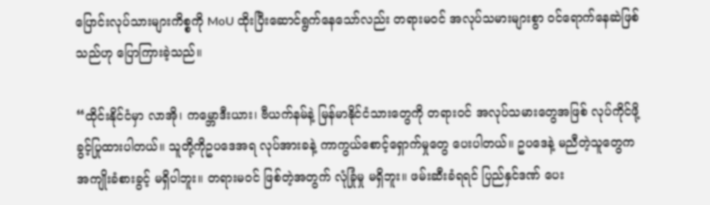ပြောင်းလုပ်သားများကိစ္စကို MoU ထိုးပြီးဆောင်ရွက်နေသော်လည်း တရားမဝင် အလုပ်သမားများစွာ ဝင်ရောက်နေဆဲဖြစ်သည်ဟု ပြောကြားခဲ့သည်။

“ထိုင်းနိုင်ငံမှာ လာအို၊ ကမ္ဘောဒီးယား၊ ဗီယက်နမ်နဲ့ မြန်မာနိုင်ငံသားတွေကို တရားဝင် အလုပ်သမားတွေအဖြစ် လုပ်ကိုင်ဖို့ ခွင့်ပြုထားပါတယ်။ သူတို့ကိုဥပဒေအရ လုပ်အားခနဲ့ ကာကွယ်စောင့်ရှောက်မှုတွေ ပေးပါတယ်။ ဥပဒေနဲ့ မညီတဲ့သူတွေက အကျိုးခံစားခွင့် မရှိပါဘူး။ တရားမဝင် ဖြစ်တဲ့အတွက် လုံခြုံမှု မရှိဘူး။ ဖမ်းဆီးခံရရင် ပြည်နှင်ဒဏ် ပေး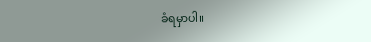ခံရမှာပါ။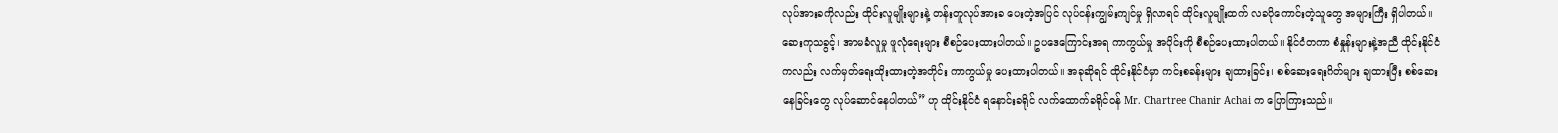လုပ်အားခကိုလည်း ထိုင်းလူမျိုးများနဲ့ တန်းတူလုပ်အားခ ပေးတဲ့အပြင် လုပ်ငန်းကျွမ်းကျင်မှု ရှိလာရင် ထိုင်းလူမျိုးထက် လခပိုကောင်းတဲ့သူတွေ အများကြီး ရှိပါတယ်။ ဆေးကုသခွင့်၊ အာမခံလူမှု ဖူလုံရေးများ စီစဉ်ပေးထားပါတယ်။ ဥပဒေကြောင်းအရ ကာကွယ်မှု အပိုင်းကို စီစဉ်ပေးထားပါတယ်။ နိုင်ငံတကာ စံနှုန်းများနဲ့အညီ ထိုင်းနိုင်ငံကလည်း လက်မှတ်ရေးထိုးထားတဲ့အတိုင်း ကာကွယ်မှု ပေးထားပါတယ်။ အခုဆိုရင် ထိုင်းနိုင်ငံမှာ ကင်းစခန်းများ ချထားခြင်း၊ စစ်ဆေးရေးဂိတ်များ ချထားပြီး စစ်ဆေးနေခြင်းတွေ လုပ်ဆောင်နေပါတယ်” ဟု ထိုင်းနိုင်ငံ ရနောင်းခရိုင် လက်ထောက်ခရိုင်ဝန် Mr. Chartree Chanir Achai က ပြောကြားသည်။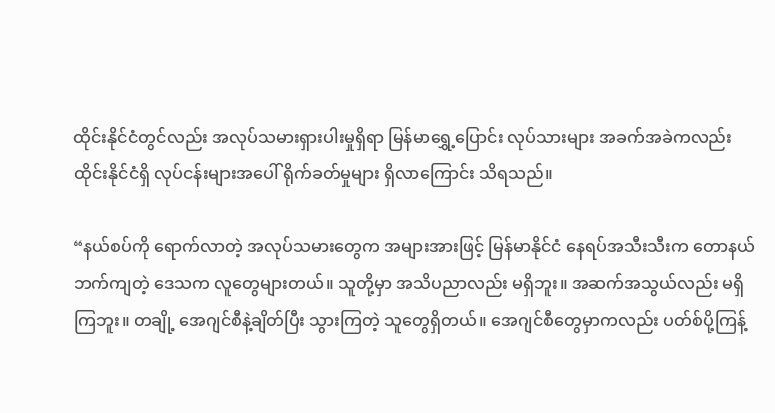ထိုင်းနိုင်ငံတွင်လည်း အလုပ်သမားရှားပါးမှုရှိရာ မြန်မာရွှေ့ပြောင်း လုပ်သားများ အခက်အခဲကလည်း ထိုင်းနိုင်ငံရှိ လုပ်ငန်းများအပေါ် ရိုက်ခတ်မှုများ ရှိလာကြောင်း သိရသည်။

“နယ်စပ်ကို ရောက်လာတဲ့ အလုပ်သမားတွေက အများအားဖြင့် မြန်မာနိုင်ငံ နေရပ်အသီးသီးက တောနယ်ဘက်ကျတဲ့ ဒေသက လူတွေများတယ်။ သူတို့မှာ အသိပညာလည်း မရှိဘူး။ အဆက်အသွယ်လည်း မရှိကြဘူး။ တချို့ အေဂျင်စီနဲ့ချိတ်ပြီး သွားကြတဲ့ သူတွေရှိတယ်။ အေဂျင်စီတွေမှာကလည်း ပတ်စ်ပို့ကြန့်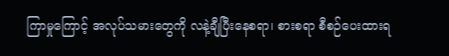ကြာမှုကြောင့် အလုပ်သမားတွေကို လနဲ့ချီပြီးနေစရာ၊ စားစရာ စီစဉ်ပေးထားရ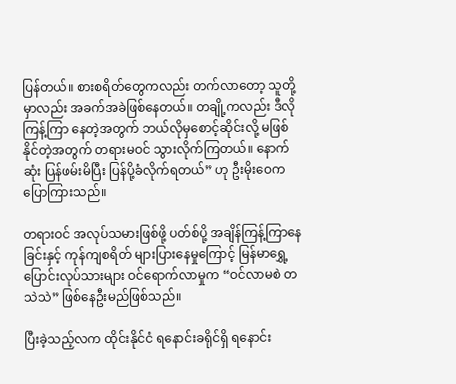ပြန်တယ်။ စားစရိတ်တွေကလည်း တက်လာတော့ သူတို့မှာလည်း အခက်အခဲဖြစ်နေတယ်။ တချို့ကလည်း ဒီလိုကြန့်ကြာ နေတဲ့အတွက် ဘယ်လိုမှစောင့်ဆိုင်းလို့ မဖြစ်နိုင်တဲ့အတွက် တရားမဝင် သွားလိုက်ကြတယ်။ နောက်ဆုံး ပြန်ဖမ်းမိပြီး ပြန်ပို့ခံလိုက်ရတယ်” ဟု ဦးမိုးဝေက ပြောကြားသည်။

တရားဝင် အလုပ်သမားဖြစ်ဖို့ ပတ်စ်ပို့ အချိန်ကြန့်ကြာနေခြင်းနှင့် ကုန်ကျစရိတ် များပြားနေမှုကြောင့် မြန်မာရွှေ့ပြောင်းလုပ်သားများ ဝင်ရောက်လာမှုက “ဝင်လာမစဲ တသဲသဲ” ဖြစ်နေဦးမည်ဖြစ်သည်။

ပြီးခဲ့သည့်လက ထိုင်းနိုင်ငံ ရနောင်းခရိုင်ရှိ ရနောင်း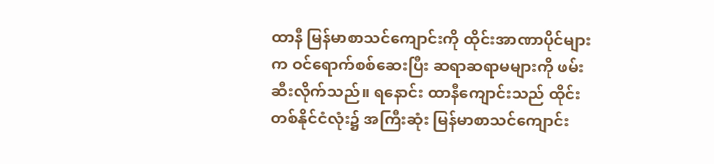ထာနီ မြန်မာစာသင်ကျောင်းကို ထိုင်းအာဏာပိုင်များက ဝင်ရောက်စစ်ဆေးပြီး ဆရာဆရာမများကို ဖမ်းဆီးလိုက်သည်။ ရနောင်း ထာနီကျောင်းသည် ထိုင်းတစ်နိုင်ငံလုံး၌ အကြီးဆုံး မြန်မာစာသင်ကျောင်း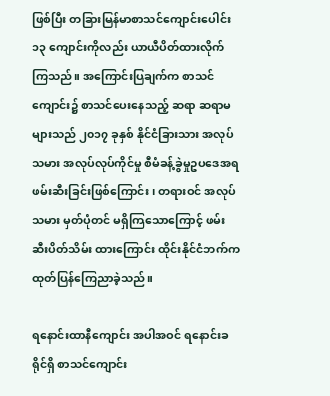ဖြစ်ပြီး တခြားမြန်မာစာသင်ကျောင်းပေါင်း ၁၃ ကျောင်းကိုလည်း ယာယီပိတ်ထားလိုက်ကြသည်။ အကြောင်းပြချက်က စာသင်ကျောင်း၌ စာသင်ပေးနေသည့် ဆရာ ဆရာမများသည် ၂၀၁၇ ခုနှစ် နိုင်ငံခြားသား အလုပ်သမား အလုပ်လုပ်ကိုင်မှု စီမံခန့်ခွဲမှုဥပဒေအရ ဖမ်းဆီးခြင်းဖြစ်ကြောင်း၊ တရားဝင် အလုပ်သမား မှတ်ပုံတင် မရှိကြသောကြောင့် ဖမ်းဆီးပိတ်သိမ်း ထားကြောင်း ထိုင်းနိုင်ငံဘက်က ထုတ်ပြန်ကြေညာခဲ့သည်။

ရနောင်းထာနီကျောင်း အပါအဝင် ရနောင်းခရိုင်ရှိ စာသင်ကျောင်း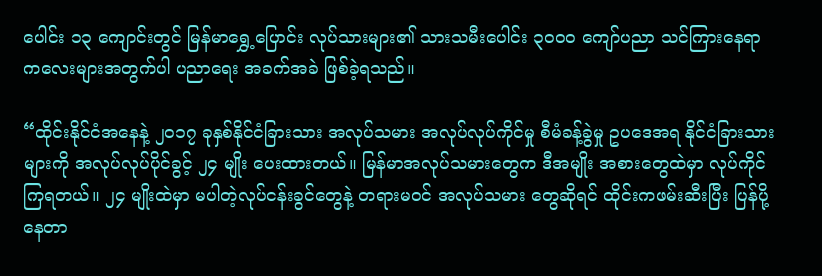ပေါင်း ၁၃ ကျောင်းတွင် မြန်မာရွှေ့ပြောင်း လုပ်သားများ၏ သားသမီးပေါင်း ၃၀၀၀ ကျော်ပညာ သင်ကြားနေရာ ကလေးများအတွက်ပါ ပညာရေး အခက်အခဲ ဖြစ်ခဲ့ရသည်။

“ထိုင်းနိုင်ငံအနေနဲ့ ၂၀၁၇ ခုနှစ်နိုင်ငံခြားသား အလုပ်သမား အလုပ်လုပ်ကိုင်မှု စီမံခန့်ခွဲမှု ဥပဒေအရ နိုင်ငံခြားသားများကို အလုပ်လုပ်ပိုင်ခွင့် ၂၄ မျိုး ပေးထားတယ်။ မြန်မာအလုပ်သမားတွေက ဒီအမျိုး အစားတွေထဲမှာ လုပ်ကိုင်ကြရတယ်။ ၂၄ မျိုးထဲမှာ မပါတဲ့လုပ်ငန်းခွင်တွေနဲ့ တရားမဝင် အလုပ်သမား တွေဆိုရင် ထိုင်းကဖမ်းဆီးပြီး ပြန်ပို့နေတာ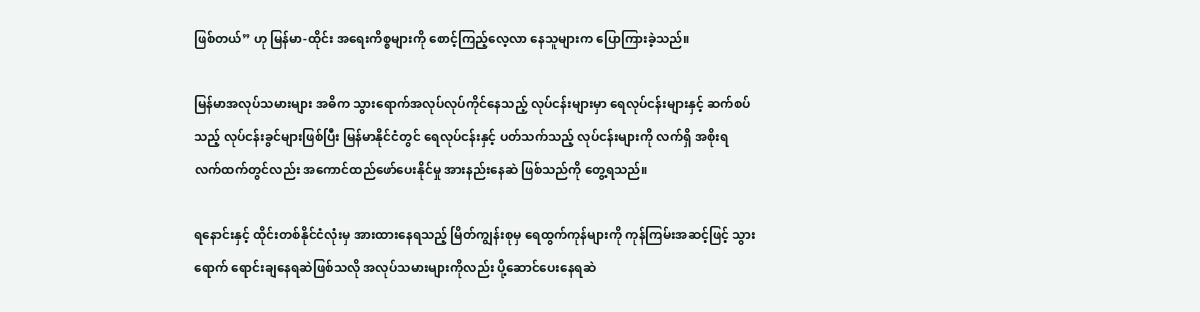ဖြစ်တယ်” ဟု မြန်မာ-ထိုင်း အရေးကိစ္စများကို စောင့်ကြည့်လေ့လာ နေသူများက ပြောကြားခဲ့သည်။

မြန်မာအလုပ်သမားများ အဓိက သွားရောက်အလုပ်လုပ်ကိုင်နေသည့် လုပ်ငန်းများမှာ ရေလုပ်ငန်းများနှင့် ဆက်စပ်သည့် လုပ်ငန်းခွင်များဖြစ်ပြီး မြန်မာနိုင်ငံတွင် ရေလုပ်ငန်းနှင့် ပတ်သက်သည့် လုပ်ငန်းများကို လက်ရှိ အစိုးရ လက်ထက်တွင်လည်း အကောင်ထည်ဖော်ပေးနိုင်မှု အားနည်းနေဆဲ ဖြစ်သည်ကို တွေ့ရသည်။

ရနောင်းနှင့် ထိုင်းတစ်နိုင်ငံလုံးမှ အားထားနေရသည့် မြိတ်ကျွန်းစုမှ ရေထွက်ကုန်များကို ကုန်ကြမ်းအဆင့်ဖြင့် သွားရောက် ရောင်းချနေရဆဲဖြစ်သလို အလုပ်သမားများကိုလည်း ပို့ဆောင်ပေးနေရဆဲ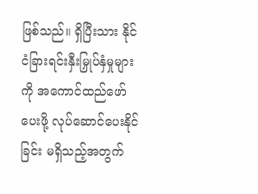ဖြစ်သည်။ ရှိပြီးသား နိုင်ငံခြားရင်းနှီးမြှုပ်နှံမှုများကို အကောင်ထည်ဖော်ပေးဖို့ လုပ်ဆောင်ပေးနိုင်ခြင်း မရှိသည့်အတွက်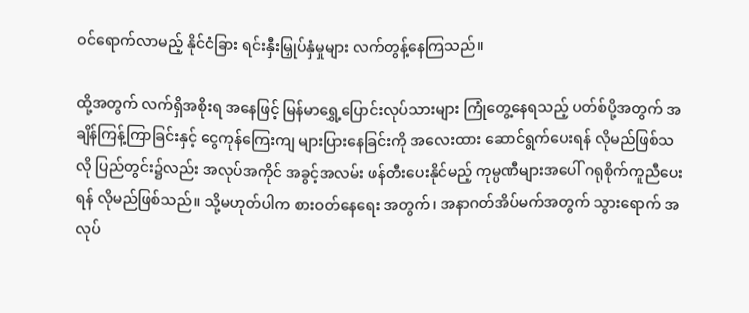ဝင်ရောက်လာမည့် နိုင်ငံခြား ရင်းနှီးမြှုပ်နှံမှုများ လက်တွန့်နေကြသည်။

ထို့အတွက် လက်ရှိအစိုးရ အနေဖြင့် မြန်မာရွှေ့ပြောင်းလုပ်သားများ ကြုံတွေ့နေရသည့် ပတ်စ်ပို့အတွက် အချိန်ကြန့်ကြာခြင်းနှင့် ငွေကုန်ကြေးကျ များပြားနေခြင်းကို အလေးထား ဆောင်ရွက်ပေးရန် လိုမည်ဖြစ်သလို ပြည်တွင်း၌လည်း အလုပ်အကိုင် အခွင့်အလမ်း ဖန်တီးပေးနိုင်မည့် ကုမ္ပဏီများအပေါ် ဂရုစိုက်ကူညီပေးရန် လိုမည်ဖြစ်သည်။ သို့မဟုတ်ပါက စားဝတ်နေရေး အတွက်၊ အနာဂတ်အိပ်မက်အတွက် သွားရောက် အလုပ်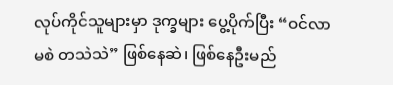လုပ်ကိုင်သူများမှာ ဒုက္ခများ ပွေ့ပိုက်ပြီး “ဝင်လာ မစဲ တသဲသဲ” ဖြစ်နေဆဲ၊ ဖြစ်နေဦးမည်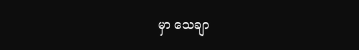မှာ သေချာ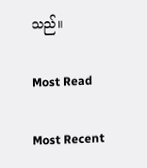သည်။

Most Read

Most Recent